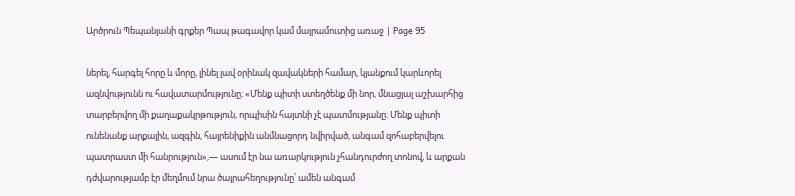Արծրուն Պեպանյանի գրքեր Պապ թագավոր կամ մայրամուտից առաջ | Page 95

ներել, հարգել հորը և մորը, լինել լավ օրինակ զավակների համար, կյանքում կարևորել ազնվությունն ու հավատարմությունը։ «Մենք պիտի ստեղծենք մի նոր, մնացյալ աշխարհից տարբերվող մի քաղաքակրթություն, որպիսին հայտնի չէ պատմությանը։ Մենք պիտի ունենանք արքային, ազգին, հայրենիքին անմնացորդ նվիրված, անգամ զոհաբերվելու պատրաստ մի հանրություն»,— ասում էր նա առարկություն չհանդուրժող տոնով, և արքան դժվարությամբ էր մեղմում նրա ծայրահեղությունը՝ ամեն անգամ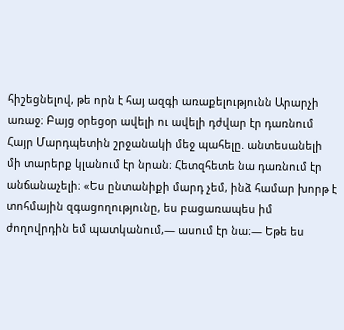հիշեցնելով, թե որն է հայ ազգի առաքելությունն Արարչի առաջ։ Բայց օրեցօր ավելի ու ավելի դժվար էր դառնում Հայր Մարդպետին շրջանակի մեջ պահելը. անտեսանելի մի տարերք կլանում էր նրան։ Հետզհետե նա դառնում էր անճանաչելի։ «Ես ընտանիքի մարդ չեմ, ինձ համար խորթ է տոհմային զգացողությունը, ես բացառապես իմ ժողովրդին եմ պատկանում,— ասում էր նա։— Եթե ես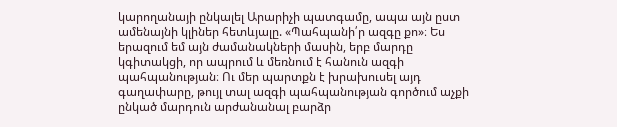կարողանայի ընկալել Արարիչի պատգամը, ապա այն ըստ ամենայնի կլիներ հետևյալը. «Պահպանի՛ր ազգը քո»։ Ես երազում եմ այն ժամանակների մասին, երբ մարդը կգիտակցի, որ ապրում և մեռնում է հանուն ազգի պահպանության։ Ու մեր պարտքն է խրախուսել այդ գաղափարը, թույլ տալ ազգի պահպանության գործում աչքի ընկած մարդուն արժանանալ բարձր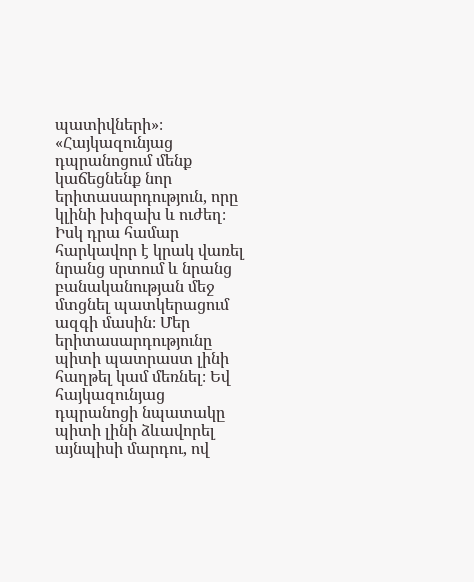պատիվների»։ «Հայկազունյաց դպրանոցում մենք կաճեցնենք նոր երիտասարդություն, որը կլինի խիզախ և ուժեղ։ Իսկ դրա համար հարկավոր է կրակ վառել նրանց սրտում և նրանց բանականության մեջ մտցնել պատկերացում ազգի մասին։ Մեր երիտասարդությունը պիտի պատրաստ լինի հաղթել կամ մեռնել։ Եվ հայկազունյաց դպրանոցի նպատակը պիտի լինի ձևավորել այնպիսի մարդու, ով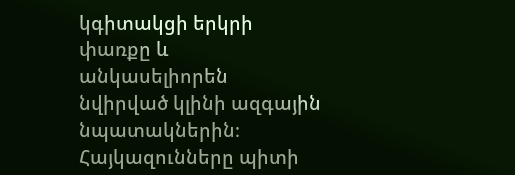կգիտակցի երկրի փառքը և անկասելիորեն նվիրված կլինի ազգային նպատակներին։ Հայկազունները պիտի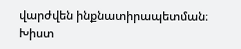վարժվեն ինքնատիրապետման։ Խիստ